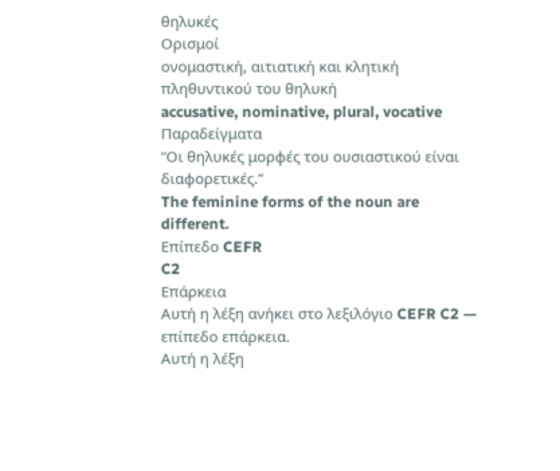θηλυκές
Ορισμοί
ονομαστική, αιτιατική και κλητική πληθυντικού του θηλυκή
accusative, nominative, plural, vocative
Παραδείγματα
“Οι θηλυκές μορφές του ουσιαστικού είναι διαφορετικές.”
The feminine forms of the noun are different.
Επίπεδο CEFR
C2
Επάρκεια
Αυτή η λέξη ανήκει στο λεξιλόγιο CEFR C2 — επίπεδο επάρκεια.
Αυτή η λέξη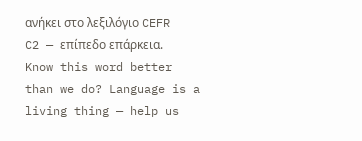ανήκει στο λεξιλόγιο CEFR C2 — επίπεδο επάρκεια.
Know this word better than we do? Language is a living thing — help us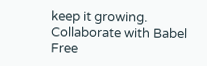keep it growing. Collaborate with Babel Free